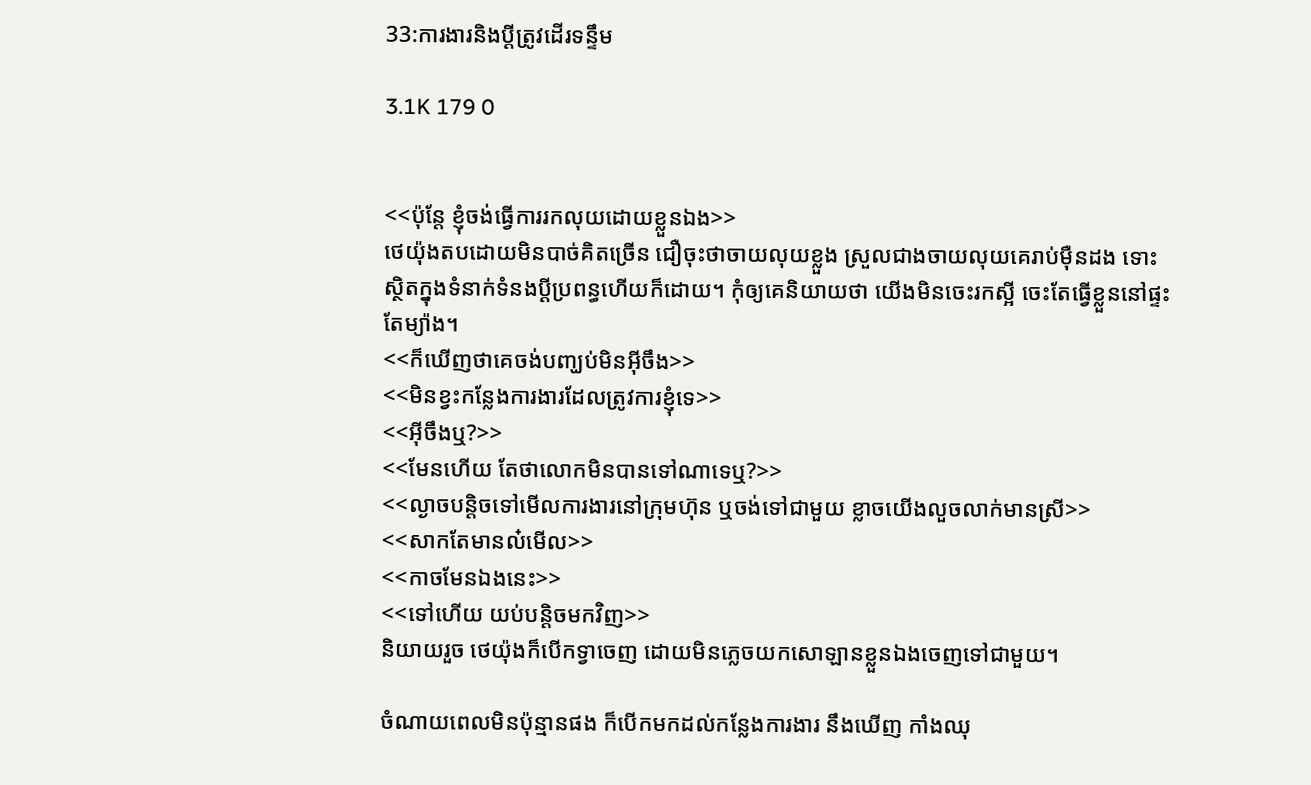33:ការងារនិងប្ដីត្រូវដើរទន្ទឹម

3.1K 179 0


<<ប៉ុន្តែ ខ្ញុំចង់ធ្វើការរកលុយដោយខ្លួនឯង>>
ថេយ៉ុងតបដោយមិនបាច់គិតច្រើន ជឿចុះថាចាយលុយខ្លួង ស្រួលជាងចាយលុយគេរាប់មុឺនដង ទោះស្ថិតក្នុងទំនាក់ទំនងប្ដីប្រពន្ធហើយក៏ដោយ។ កុំឲ្យគេនិយាយថា យើងមិនចេះរកស្អី ចេះតែធ្វើខ្លួននៅផ្ទះតែម្យ៉ាង។
<<ក៏ឃើញថាគេចង់បញ្ឃប់មិនអ៊ីចឹង>>
<<មិនខ្វះកន្លែងការងារដែលត្រូវការខ្ញុំទេ>>
<<អ៊ីចឹងឬ?>>
<<មែនហើយ តែថាលោកមិនបានទៅណាទេឬ?>>
<<ល្ងាចបន្ដិចទៅមើលការងារនៅក្រុមហ៊ុន ឬចង់ទៅជាមួយ ខ្លាចយើងលួចលាក់មានស្រី>>
<<សាកតែមានល៎មើល>>
<<កាចមែនឯងនេះ>>
<<ទៅហើយ យប់បន្ដិចមកវិញ>>
និយាយរួច ថេយ៉ុងក៏បើកទ្វាចេញ ដោយមិនភ្លេចយកសោឡានខ្លួនឯងចេញទៅជាមួយ។

ចំណាយពេលមិនប៉ុន្មានផង ក៏បើកមកដល់កន្លែងការងារ នឹងឃើញ កាំងឈុ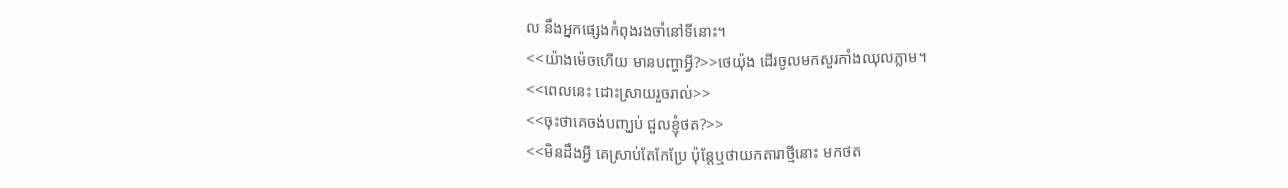ល នឹងអ្នកផ្សេងកំពុងរងចាំនៅទីនោះ។
<<យ៉ាងម៉េចហើយ មានបញ្ហាអ្វី?>>ថេយ៉ុង ដើរចូលមកសួរកាំងឈុលភ្លាម។
<<ពេលនេះ ដោះស្រាយរួចរាល់>>
<<ចុះថាគេចង់បញ្ឃប់ ជួលខ្ញុំថត?>>
<<មិនដឹងអ្វី គេស្រាប់តែកែប្រែ ប៉ុន្តែឬថាយកតារាថ្មីនោះ មកថត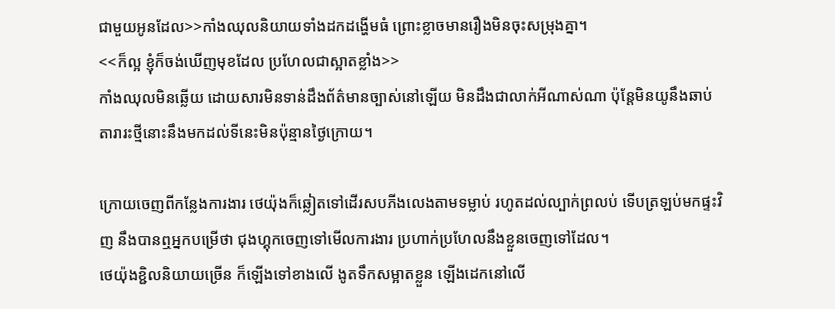ជាមួយអូនដែល>>កាំងឈុលនិយាយទាំងដកដង្ហើមធំ ព្រោះខ្លាចមានរឿងមិនចុះសម្រុងគ្នា។
<<ក៏ល្អ ខ្ញុំក៏ចង់ឃើញមុខដែល ប្រហែលជាស្អាតខ្លាំង>>
កាំងឈុលមិនឆ្លើយ ដោយសារមិនទាន់ដឹងព័ត៌មានច្បាស់នៅឡើយ មិនដឹងជាលាក់អីណាស់ណា ប៉ុន្តែមិនយូនឹងឆាប់ តារារះថ្មីនោះនឹងមកដល់ទីនេះមិនប៉ុន្មានថ្ងៃក្រោយ។

ក្រោយចេញពីកន្លែងការងារ ថេយ៉ុងក៏ឆ្លៀតទៅដើរសបភីងលេងតាមទម្លាប់ រហូតដល់ល្បាក់ព្រលប់ ទើបត្រឡប់មកផ្ទះវិញ នឹងបានឮអ្នកបម្រើថា ជុងហ្គុកចេញទៅមើលការងារ ប្រហាក់ប្រហែលនឹងខ្លួនចេញទៅដែល។
ថេយ៉ុងខ្ជិលនិយាយច្រើន ក៏ឡើងទៅខាងលើ ងូតទឹកសម្អាតខ្លួន ឡើងដេកនៅលើ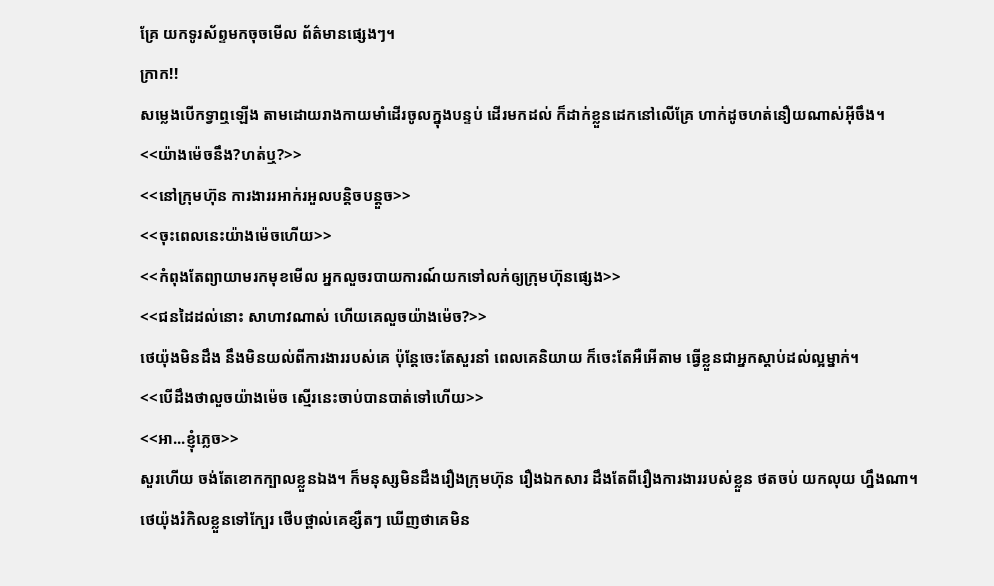គ្រែ យកទូរស័ព្ទមកចុចមើល ព័ត៌មានផ្សេងៗ។
ក្រាក!!
សម្លេងបើកទ្វាឮឡើង តាមដោយរាងកាយមាំដើរចូលក្នុងបន្ទប់ ដើរមកដល់ ក៏ដាក់ខ្លួនដេកនៅលើគ្រែ ហាក់ដូចហត់នឿយណាស់អ៊ីចឹង។
<<យ៉ាងម៉េចនឹង?ហត់ឬ?>>
<<នៅក្រុមហ៊ុន ការងាររអាក់រអួលបន្ដិចបន្ដួច>>
<<ចុះពេលនេះយ៉ាងម៉េចហើយ>>
<<កំពុងតែព្យាយាមរកមុខមើល អ្នកលួចរបាយការណ៍យកទៅលក់ឲ្យក្រុមហ៊ុនផ្សេង>>
<<ជនដៃដល់នោះ សាហាវណាស់ ហើយគេលួចយ៉ាងម៉េច?>>
ថេយ៉ុងមិនដឹង នឹងមិនយល់ពីការងាររបស់គេ ប៉ុន្តែចេះតែសួរនាំ ពេលគេនិយាយ ក៏ចេះតែអឺអើតាម ធ្វើខ្លួនជាអ្នកស្ដាប់ដល់ល្អម្នាក់។
<<បើដឹងថាលួចយ៉ាងម៉េច ស្មើរនេះចាប់បានបាត់ទៅហើយ>>
<<អា...ខ្ញុំភ្លេច>>
សួរហើយ ចង់តែខោកក្បាលខ្លួនឯង។ ក៏មនុស្សមិនដឹងរឿងក្រុមហ៊ុន រឿងឯកសារ ដឹងតែពីរឿងការងាររបស់ខ្លួន ថតចប់ យកលុយ ហ្នឹងណា។ ថេយ៉ុងរំកិលខ្លួនទៅក្បែរ ថើបថ្ពាល់គេខ្សឺតៗ ឃើញថាគេមិន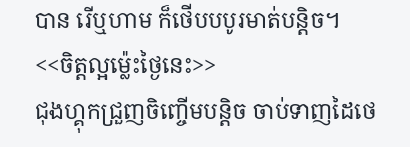បាន រើឬហាម ក៏ថើបបបូរមាត់បន្ដិច។
<<ចិត្តល្អម្ល៉េះថ្ងៃនេះ>>
ជុងហ្គុកជ្រួញចិញ្ចើមបន្ដិច ចាប់ទាញដៃថេ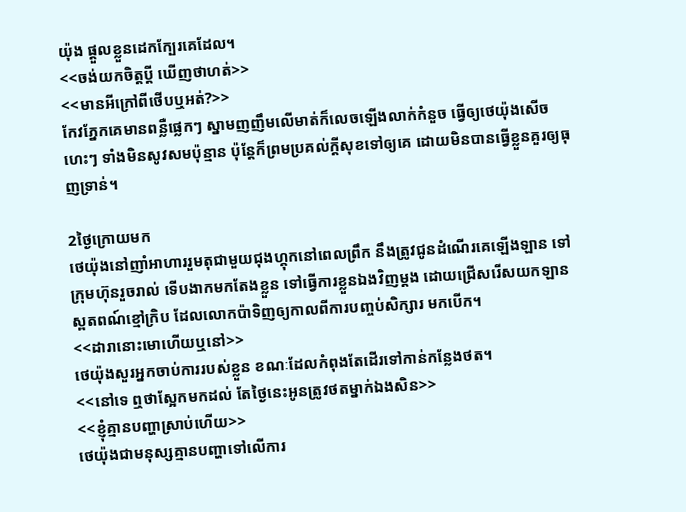យ៉ុង ផ្ដួលខ្លួនដេកក្បែរគេដែល។
<<ចង់យកចិត្តប្ដី ឃើញថាហត់>>
<<មានអីក្រៅពីថើបឬអត់?>>
កែវភ្នែកគេមានពន្លឺផ្លេកៗ ស្នាមញញឹមលើមាត់ក៏លេចឡើងលាក់កំនួច ធ្វើឲ្យថេយ៉ុងសើចហេះៗ ទាំងមិនសូវសមប៉ុន្មាន ប៉ុន្តែក៏ព្រមប្រគល់ក្ដីសុខទៅឲ្យគេ ដោយមិនបានធ្វើខ្លួនគួរឲ្យធុញទ្រាន់។

2ថ្ងៃក្រោយមក
ថេយ៉ុងនៅញាំអាហាររួមតុជាមួយជុងហ្គុកនៅពេលព្រឹក នឹងត្រូវជូនដំណើរគេឡើងឡាន ទៅក្រុមហ៊ុនរួចរាល់ ទើបងាកមកតែងខ្លួន ទៅធ្វើការខ្លួនឯងវិញម្ដង ដោយជ្រើសរើសយកឡាន ស្ពតពណ៍ខ្មៅក្រិប ដែលលោកប៉ាទិញឲ្យកាលពីការបញ្ចប់សិក្សារ មកបើក។
<<ដារានោះមោហើយឬនៅ>>
ថេយ៉ុងសួរអ្នកចាប់ការរបស់ខ្លួន ខណៈដែលកំពុងតែដើរទៅកាន់កន្លែងថត។
<<នៅទេ ឮថាស្អែកមកដល់ តែថ្ងៃនេះអូនត្រូវថតម្នាក់ឯងសិន>>
<<ខ្ញុំគ្មានបញ្ហាស្រាប់ហើយ>>
ថេយ៉ុងជាមនុស្សគ្មានបញ្ហាទៅលើការ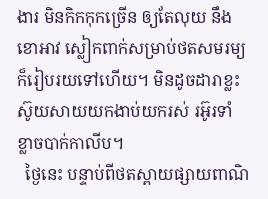ងារ មិនកិកកុកច្រើន ឲ្យតែលុយ នឹងខោអាវ ស្លៀកពាក់សម្រាប់ថតសមរម្យ ក៏រៀបរយទៅហើយ។ មិនដូចដារាខ្លះ ស៊ូយសាយយកងាប់យករស់ រអ៊ូរទាំ ខ្លាចបាក់កាលីប។
  ថ្ងៃនេះ បន្ទាប់ពីថតស្ពាយផ្សាយពាណិ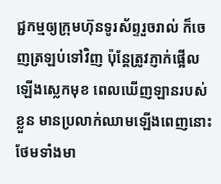ជ្ជកម្មឲ្យក្រុមហ៊ុនទូរស័ព្ទរួចរាល់ ក៏ចេញត្រឡប់ទៅវិញ ប៉ុន្តែត្រូវភ្ញាក់ផ្អើល ឡើងស្លេកមុខ ពេលឃើញឡានរបស់ខ្លួន មានប្រលាក់ឈាមឡើងពេញនោះ ថែមទាំងមា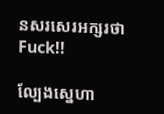នសរសេរអក្សរថា Fuck!!

ល្បែងស្នេហា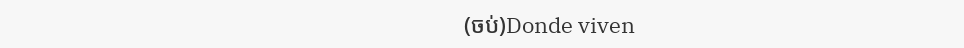(ចប់)Donde viven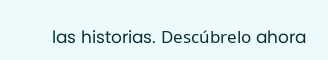las historias. Descúbrelo ahora